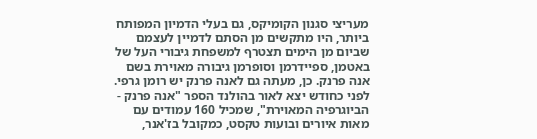מעריצי סגנון הקומיקס, גם בעלי הדמיון המפותח ביותר, היו מתקשים מן הסתם לדמיין לעצמם שביום מן הימים תצטרף למשפחת גיבורי העל של באטמן, ספיידרמן וסופרמן גיבורה מאוירת בשם אנה פרנק. כן, מעתה גם לאנה פרנק יש רומן גרפי. לפני כחודש יצא לאור בהולנד הספר "אנה פרנק - הביוגרפיה המאוירת", שמכיל 160 עמודים עם מאות איורים ובועות טקסט, כמקובל בז'אנר,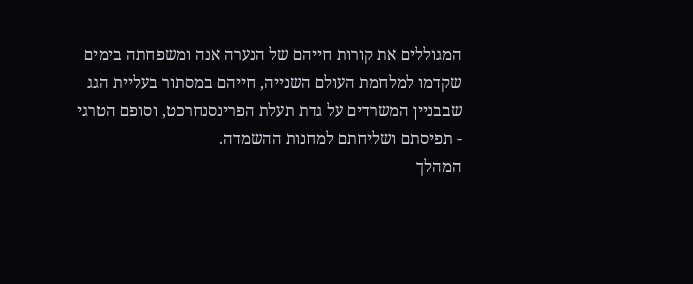המגוללים את קורות חייהם של הנערה אנה ומשפחתה בימים שקדמו למלחמת העולם השנייה, חייהם במסתור בעליית הגג שבבניין המשרדים על גדת תעלת הפרינסנחרכט, וסופם הטרגי - תפיסתם ושליחתם למחנות ההשמדה.
המהלך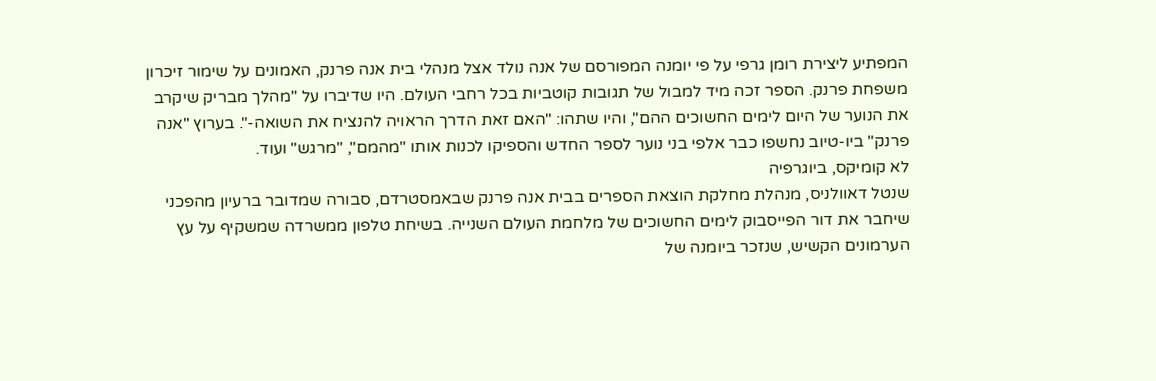המפתיע ליצירת רומן גרפי על פי יומנה המפורסם של אנה נולד אצל מנהלי בית אנה פרנק, האמונים על שימור זיכרון משפחת פרנק. הספר זכה מיד למבול של תגובות קוטביות בכל רחבי העולם. היו שדיברו על "מהלך מבריק שיקרב את הנוער של היום לימים החשוכים ההם", והיו שתהו: "האם זאת הדרך הראויה להנציח את השואה-". בערוץ "אנה פרנק" ביו-טיוב נחשפו כבר אלפי בני נוער לספר החדש והספיקו לכנות אותו "מהמם", "מרגש" ועוד.
לא קומיקס, ביוגרפיה
שנטל דאוולניס, מנהלת מחלקת הוצאת הספרים בבית אנה פרנק שבאמסטרדם, סבורה שמדובר ברעיון מהפכני שיחבר את דור הפייסבוק לימים החשוכים של מלחמת העולם השנייה. בשיחת טלפון ממשרדה שמשקיף על עץ הערמונים הקשיש, שנזכר ביומנה של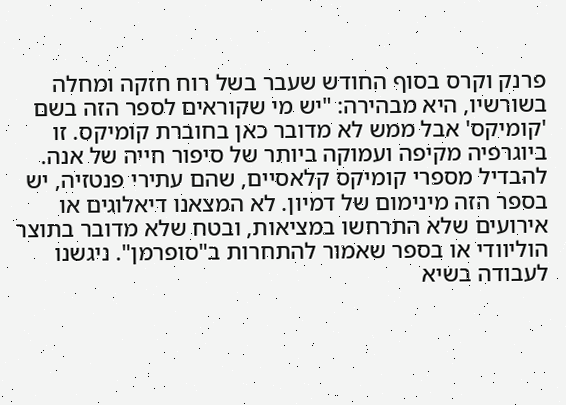פרנק וקרס בסוף החודש שעבר בשל רוח חזקה ומחלה בשורשיו, היא מבהירה: "יש מי שקוראים לספר הזה בשם 'קומיקס' אבל ממש לא מדובר כאן בחוברת קומיקס. זו ביוגרפיה מקיפה ועמוקה ביותר של סיפור חייה של אנה. להבדיל מספרי קומיקס קלאסיים, שהם עתירי פנטזיה, יש בספר הזה מינימום של דמיון. לא המצאנו דיאלוגים או אירועים שלא התרחשו במציאות, ובטח שלא מדובר בתוצר הוליוודי או בספר שאמור להתחרות ב"סופרמן". ניגשנו לעבודה בשיא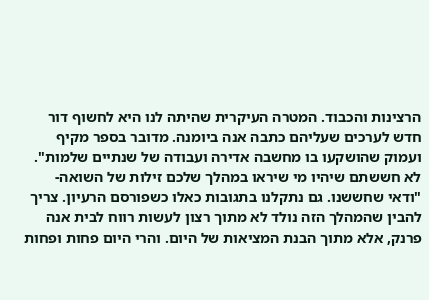הרצינות והכבוד. המטרה העיקרית שהיתה לנו היא לחשוף דור חדש לערכים שעליהם כתבה אנה ביומנה. מדובר בספר מקיף ועמוק שהושקעו בו מחשבה אדירה ועבודה של שנתיים שלמות".
לא חששתם שיהיו מי שיראו במהלך שלכם זילות של השואה-
"ודאי שחששנו. גם נתקלנו בתגובות כאלו כשפורסם הרעיון. צריך להבין שהמהלך הזה נולד לא מתוך רצון לעשות רווח לבית אנה פרנק, אלא מתוך הבנת המציאות של היום. והרי היום פחות ופחות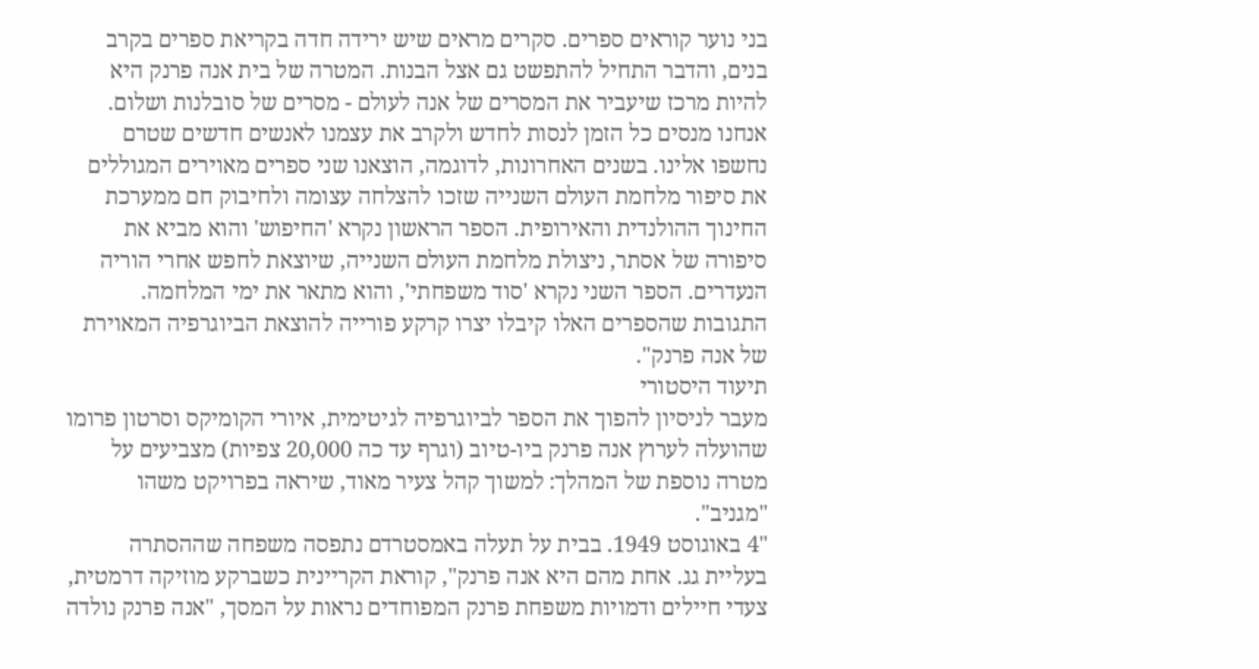בני נוער קוראים ספרים. סקרים מראים שיש ירידה חדה בקריאת ספרים בקרב בנים, והדבר התחיל להתפשט גם אצל הבנות. המטרה של בית אנה פרנק היא להיות מרכז שיעביר את המסרים של אנה לעולם - מסרים של סובלנות ושלום. אנחנו מנסים כל הזמן לנסות לחדש ולקרב את עצמנו לאנשים חדשים שטרם נחשפו אלינו. בשנים האחרונות, לדוגמה, הוצאנו שני ספרים מאוירים המגוללים את סיפור מלחמת העולם השנייה שזכו להצלחה עצומה ולחיבוק חם ממערכת החינוך ההולנדית והאירופית. הספר הראשון נקרא 'החיפוש' והוא מביא את סיפורה של אסתר, ניצולת מלחמת העולם השנייה, שיוצאת לחפש אחרי הוריה הנעדרים. הספר השני נקרא 'סוד משפחתי', והוא מתאר את ימי המלחמה. התגובות שהספרים האלו קיבלו יצרו קרקע פורייה להוצאת הביוגרפיה המאוירת של אנה פרנק".
תיעוד היסטורי
מעבר לניסיון להפוך את הספר לביוגרפיה לגיטימית, איורי הקומיקס וסרטון פרומו שהועלה לערוץ אנה פרנק ביו-טיוב (וגרף עד כה 20,000 צפיות) מצביעים על מטרה נוספת של המהלך: למשוך קהל צעיר מאוד, שיראה בפרויקט משהו "מגניב".
"4 באוגוסט 1949. בבית על תעלה באמסטרדם נתפסה משפחה שההסתרה בעליית גג. אחת מהם היא אנה פרנק", קוראת הקריינית כשברקע מוזיקה דרמטית, צעדי חיילים ודמויות משפחת פרנק המפוחדים נראות על המסך, "אנה פרנק נולדה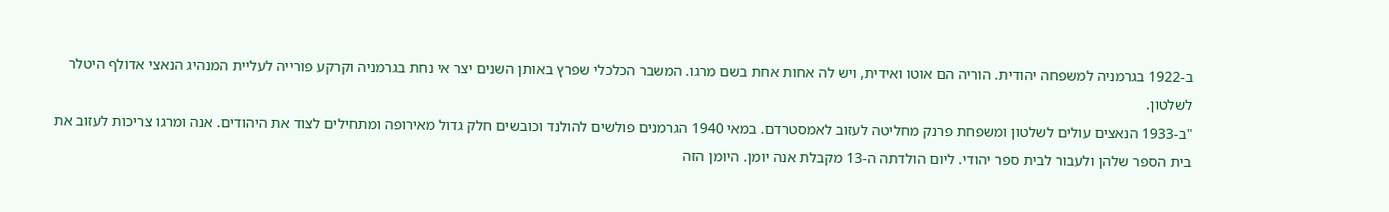ב-1922 בגרמניה למשפחה יהודית. הוריה הם אוטו ואידית, ויש לה אחות אחת בשם מרגו. המשבר הכלכלי שפרץ באותן השנים יצר אי נחת בגרמניה וקרקע פורייה לעליית המנהיג הנאצי אדולף היטלר לשלטון.
"ב-1933 הנאצים עולים לשלטון ומשפחת פרנק מחליטה לעזוב לאמסטרדם. במאי 1940 הגרמנים פולשים להולנד וכובשים חלק גדול מאירופה ומתחילים לצוד את היהודים. אנה ומרגו צריכות לעזוב את בית הספר שלהן ולעבור לבית ספר יהודי. ליום הולדתה ה-13 מקבלת אנה יומן. היומן הזה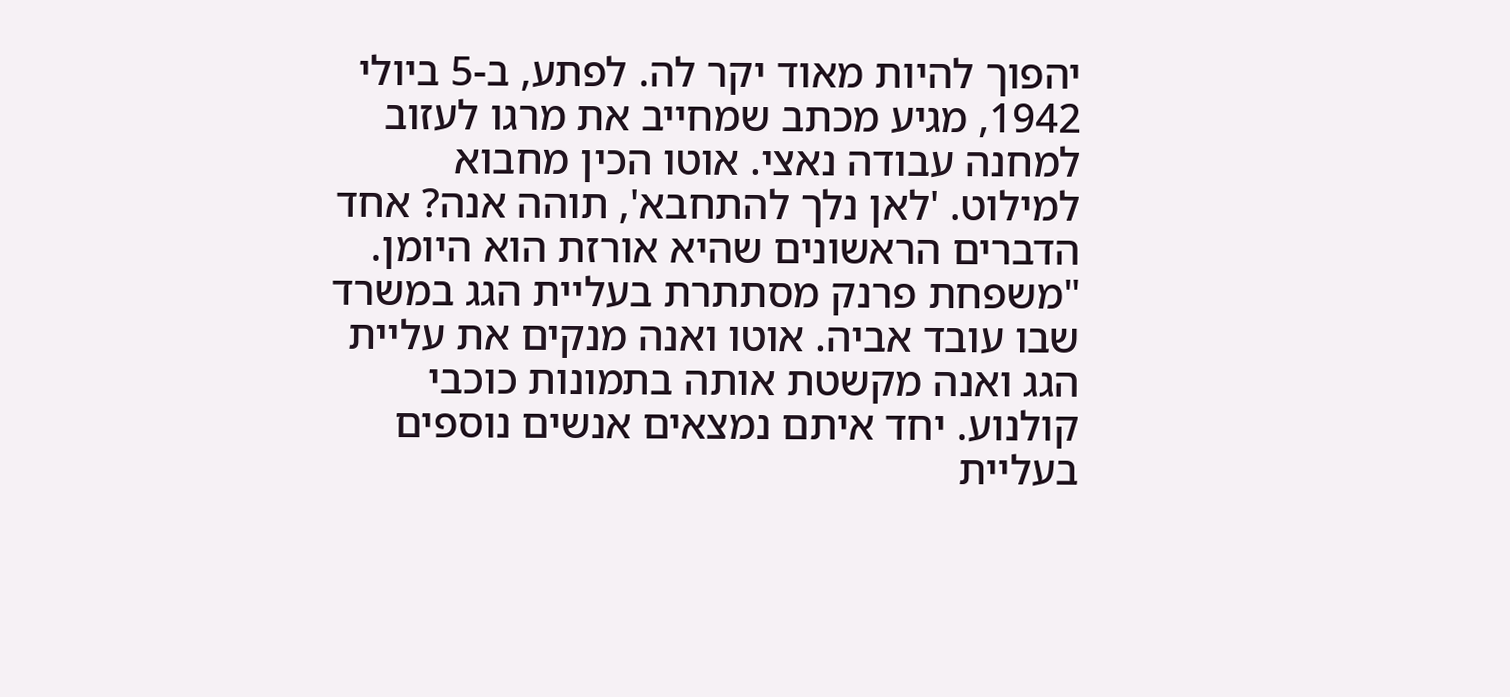יהפוך להיות מאוד יקר לה. לפתע, ב-5 ביולי 1942, מגיע מכתב שמחייב את מרגו לעזוב למחנה עבודה נאצי. אוטו הכין מחבוא למילוט. 'לאן נלך להתחבא', תוהה אנה? אחד הדברים הראשונים שהיא אורזת הוא היומן.
"משפחת פרנק מסתתרת בעליית הגג במשרד שבו עובד אביה. אוטו ואנה מנקים את עליית הגג ואנה מקשטת אותה בתמונות כוכבי קולנוע. יחד איתם נמצאים אנשים נוספים בעליית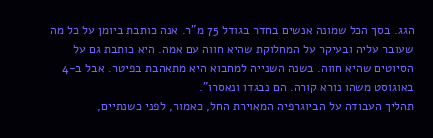הגג. בסך הכל שמונה אנשים בחדר בגודל 75 מ"ר. אנה כותבת ביומן על כל מה שעובר עליה ובעיקר על המחלוקת שהיא חווה עם אמה. היא כותבת גם על הסיוטים שהיא חווה. בשנה השנייה למחבוא היא מתאהבת בפיטר. אבל ב-4 באוגוסט משהו נורא קורה. הם נבגדו ונאסרו".
תהליך העבודה על הביוגרפיה המאוירת החל, כאמור, לפני כשנתיים,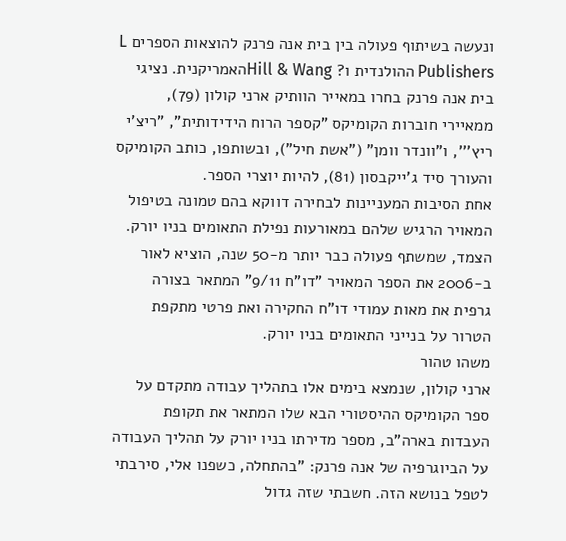ונעשה בשיתוף פעולה בין בית אנה פרנק להוצאות הספרים L Publishers ההולנדית ו? Hill & Wangהאמריקנית. נציגי בית אנה פרנק בחרו במאייר הוותיק ארני קולון (79), ממאיירי חוברות הקומיקס "קספר הרוח הידידותית", "ריצ'י ריץ''', ו"וונדר וומן" ("אשת חיל"), ובשותפו, כותב הקומיקס והעורך סיד ג'ייקבסון (81), להיות יוצרי הספר.
אחת הסיבות המעניינות לבחירה דווקא בהם טמונה בטיפול המאויר הרגיש שלהם במאורעות נפילת התאומים בניו יורק. הצמד, שמשתף פעולה כבר יותר מ-50 שנה, הוציא לאור ב-2006 את הספר המאויר "דו"ח 9/11" המתאר בצורה גרפית את מאות עמודי דו"ח החקירה ואת פרטי מתקפת הטרור על בנייני התאומים בניו יורק.
משהו טהור
ארני קולון, שנמצא בימים אלו בתהליך עבודה מתקדם על ספר הקומיקס ההיסטורי הבא שלו המתאר את תקופת העבדות בארה"ב, מספר מדירתו בניו יורק על תהליך העבודה על הביוגרפיה של אנה פרנק: "בהתחלה, כשפנו אלי, סירבתי לטפל בנושא הזה. חשבתי שזה גדול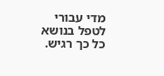מדי עבורי לטפל בנושא כל כך רגיש.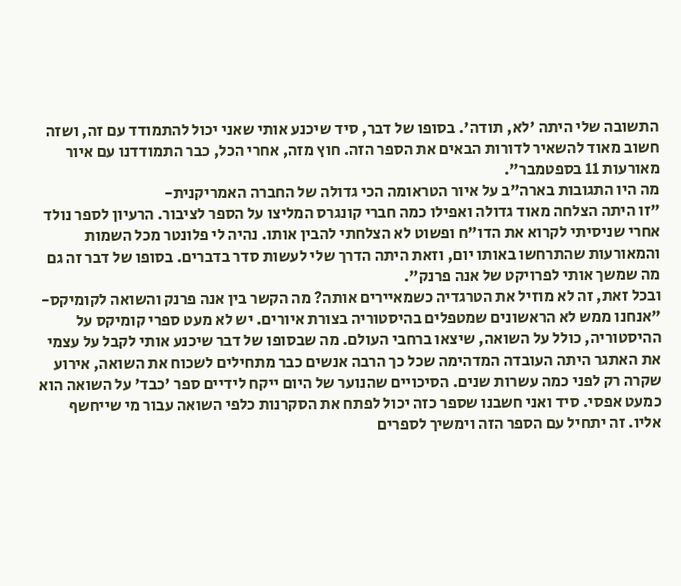התשובה שלי היתה 'לא, תודה'. בסופו של דבר, סיד שיכנע אותי שאני יכול להתמודד עם זה, ושזה חשוב מאוד להשאיר לדורות הבאים את הספר הזה. חוץ מזה, אחרי הכל, כבר התמודדנו עם איור מאורעות 11 בספטמבר".
מה היו התגובות בארה"ב על איור הטראומה הכי גדולה של החברה האמריקנית-
"זו היתה הצלחה מאוד גדולה ואפילו כמה חברי קונגרס המליצו על הספר לציבור. הרעיון לספר נולד אחרי שניסיתי לקרוא את הדו"ח ופשוט לא הצלחתי להבין אותו. נהיה לי פלונטר מכל השמות והמאורעות שהתרחשו באותו יום, וזאת היתה הדרך שלי לעשות סדר בדברים. בסופו של דבר זה גם מה שמשך אותי לפרויקט של אנה פרנק".
ובכל זאת, זה לא מוזיל את הטרגדיה כשמאיירים אותה? מה הקשר בין אנה פרנק והשואה לקומיקס-
"אנחנו ממש לא הראשונים שמטפלים בהיסטוריה בצורת איורים. יש לא מעט ספרי קומיקס על ההיסטוריה, כולל על השואה, שיצאו ברחבי העולם. מה שבסופו של דבר שיכנע אותי לקבל על עצמי את האתגר היתה העובדה המדהימה שכל כך הרבה אנשים כבר מתחילים לשכוח את השואה, אירוע שקרה רק לפני כמה עשרות שנים. הסיכויים שהנוער של היום ייקח לידיים ספר 'כבד' על השואה הוא כמעט אפסי. סיד ואני חשבנו שספר כזה יכול לפתח את הסקרנות כלפי השואה עבור מי שייחשף אליו. זה יתחיל עם הספר הזה וימשיך לספרים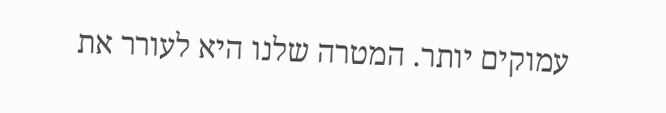עמוקים יותר. המטרה שלנו היא לעורר את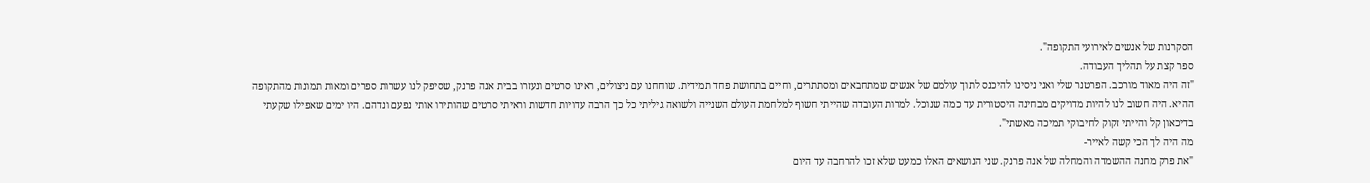הסקרנות של אנשים לאירועי התקופה".
ספר קצת על תהליך העבודה.
"זה היה מאוד מורכב. הפרטנר שלי ואני ניסינו להיכנס לתוך עולמם של אנשים שמתחבאים ומסתתרים, וחיים בתחושת פחד תמידית. שוחחנו עם ניצולים, ראינו סרטים ונעזרו בבית אנה פרנק, שסיפק לנו עשרות ספרים ומאות תמונות מהתקופה ההיא. היה חשוב לנו להיות מדויקים מבחינה היסטורית עד כמה שנוכל. למרות העובדה שהייתי חשוף למלחמת העולם השנייה ולשואה גיליתי כל כך הרבה עדויות חדשות וראיתי סרטים שהותירו אותי נפעם ונדהם. היו ימים שאפילו שקעתי בדיכאון קל והייתי זקוק לחיבוקי תמיכה מאשתי".
מה היה לך הכי קשה לאייר-
"את פרק מחנה ההשמדה והמחלה של אנה פרנק. שני הנושאים האלו כמעט שלא זכו להרחבה עד היום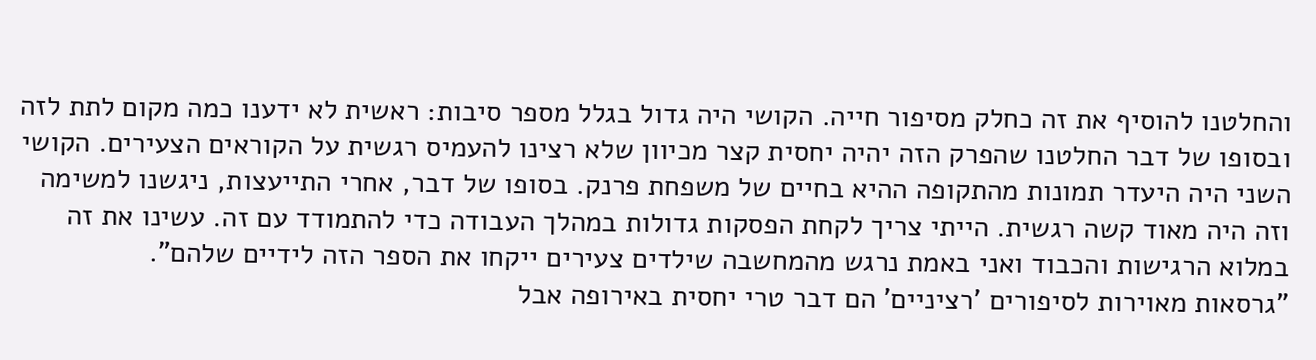והחלטנו להוסיף את זה כחלק מסיפור חייה. הקושי היה גדול בגלל מספר סיבות: ראשית לא ידענו כמה מקום לתת לזה ובסופו של דבר החלטנו שהפרק הזה יהיה יחסית קצר מכיוון שלא רצינו להעמיס רגשית על הקוראים הצעירים. הקושי השני היה היעדר תמונות מהתקופה ההיא בחיים של משפחת פרנק. בסופו של דבר, אחרי התייעצות, ניגשנו למשימה וזה היה מאוד קשה רגשית. הייתי צריך לקחת הפסקות גדולות במהלך העבודה כדי להתמודד עם זה. עשינו את זה במלוא הרגישות והכבוד ואני באמת נרגש מהמחשבה שילדים צעירים ייקחו את הספר הזה לידיים שלהם".
"גרסאות מאוירות לסיפורים 'רציניים' הם דבר טרי יחסית באירופה אבל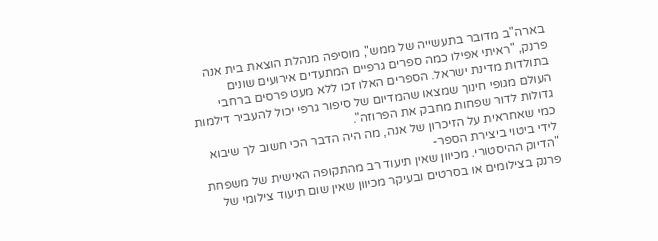בארה"ב מדובר בתעשייה של ממש", מוסיפה מנהלת הוצאת בית אנה פרנק, "ראיתי אפילו כמה ספרים גרפיים המתעדים אירועים שונים בתולדות מדינת ישראל. הספרים האלו זכו ללא מעט פרסים ברחבי העולם מגופי חינוך שמצאו שהמדיום של סיפור גרפי יכול להעביר דילמות גדולות לדור שפחות מחבק את הפרוזה".
כמי שאחראית על הזיכרון של אנה, מה היה הדבר הכי חשוב לך שיבוא לידי ביטוי ביצירת הספר-
"הדיוק ההיסטורי. מכיוון שאין תיעוד רב מהתקופה האישית של משפחת פרנק בצילומים או בסרטים ובעיקר מכיוון שאין שום תיעוד צילומי של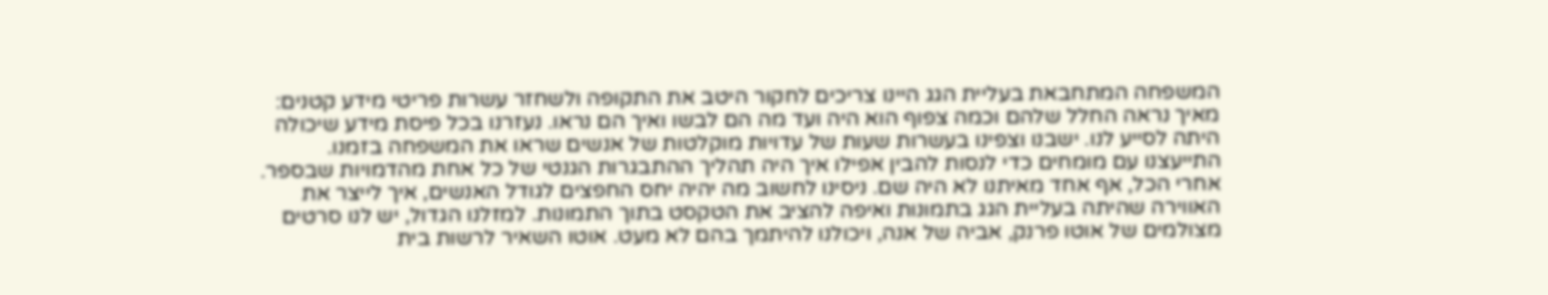המשפחה המתחבאת בעליית הגג היינו צריכים לחקור היטב את התקופה ולשחזר עשרות פריטי מידע קטנים: מאיך נראה החלל שלהם וכמה צפוף הוא היה ועד מה הם לבשו ואיך הם נראו. נעזרנו בכל פיסת מידע שיכולה היתה לסייע לנו. ישבנו וצפינו בעשרות שעות של עדויות מוקלטות של אנשים שראו את המשפחה בזמנו. התייעצנו עם מומחים כדי לנסות להבין אפילו איך היה תהליך ההתבגרות הגנטי של כל אחת מהדמויות שבספר. אחרי הכל, אף אחד מאיתנו לא היה שם. ניסינו לחשוב מה יהיה יחס החפצים לגודל האנשים, איך לייצר את האווירה שהיתה בעליית הגג בתמונות ואיפה להציב את הטקסט בתוך התמונות. למזלנו הגדול, יש לנו סרטים מצולמים של אוטו פרנק, אביה של אנה, ויכולנו להיתמך בהם לא מעט. אוטו השאיר לרשות בית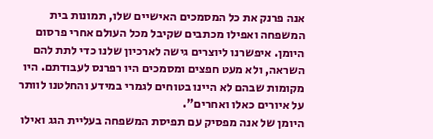אנה פרנק את כל המסמכים האישיים שלו, תמונות בית המשפחה ואפילו מכתבים שקיבל מכל העולם אחרי פרסום היומן. איפשרנו ליוצרים גישה לארכיון שלנו כדי לתת להם השראה, ולא מעט חפצים ומסמכים היו רפרנס לעבודתם. היו מקומות שבהם לא היינו בטוחים לגמרי במידע והחלטנו לוותר על איורים כאלו ואחרים".
היומן של אנה מפסיק עם תפיסת המשפחה בעליית הגג ואילו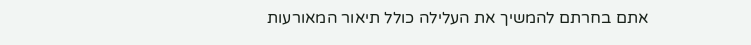אתם בחרתם להמשיך את העלילה כולל תיאור המאורעות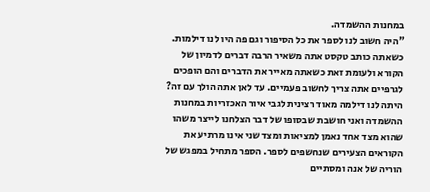במחנות ההשמדה.
"היה חשוב לנו לספר את כל הסיפור וגם פה היו לנו דילמות. כשאתה כותב טקסט אתה משאיר הרבה דברים לדמיון של הקורא ולעומת זאת כשאתה מאייר את הדברים והם הופכים לגרפיים אתה צריך לחשוב פעמיים. עד לאן אתה הולך עם זה? היתה לנו דילמה מאוד רצינית לגבי איור האכזריות במחנות ההשמדה ואני חושבת שבסופו של דבר הצלחנו לייצר משהו שהוא מצד אחד נאמן למציאות ומצד שני אינו מרתיע את הקוראים הצעירים שנחשפים לספר. הספר מתחיל במפגש של הוריה של אנה ומסתיים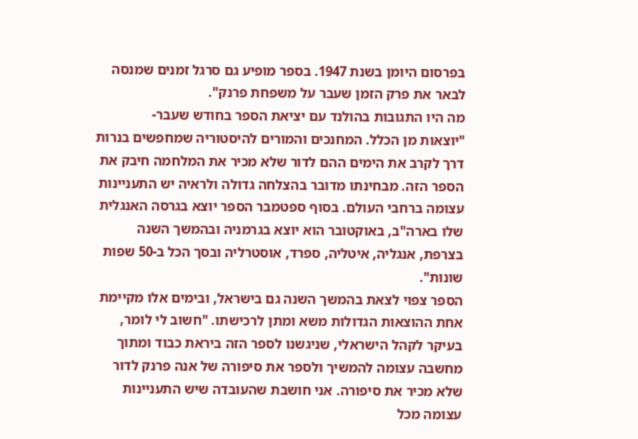בפרסום היומן בשנת 1947. בספר מופיע גם סרגל זמנים שמנסה לבאר את פרק הזמן שעבר על משפחת פרנק".
מה היו התגובות בהולנד עם יציאת הספר בחודש שעבר-
"יוצאות מן הכלל. המחנכים והמורים להיסטוריה שמחפשים בנרות דרך לקרב את הימים ההם לדור שלא מכיר את המלחמה חיבק את הספר הזה. מבחינתו מדובר בהצלחה גדולה ולראיה יש התעניינות עצומה ברחבי העולם. בסוף ספטמבר הספר יוצא בגרסה האנגלית שלו בארה"ב, באוקטובר הוא יוצא בגרמניה ובהמשך השנה בצרפת, אנגליה, איטליה, ספרד, אוסטרליה ובסך הכל ב-50 שפות שונות".
הספר צפוי לצאת בהמשך השנה גם בישראל, ובימים אלו מקיימת אחת ההוצאות הגדולות משא ומתן לרכישתו. "חשוב לי לומר, בעיקר לקהל הישראלי, שניגשנו לספר הזה ביראת כבוד ומתוך מחשבה עצומה להמשיך ולספר את סיפורה של אנה פרנק לדור שלא מכיר את סיפורה. אני חושבת שהעובדה שיש התעניינות עצומה מכל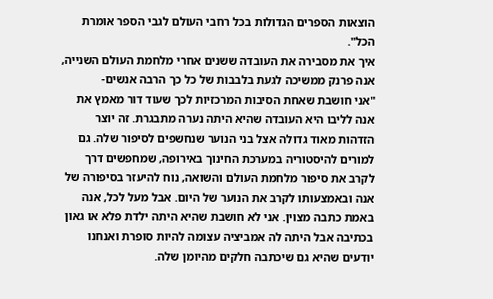הוצאות הספרים הגדולות בכל רחבי העולם לגבי הספר אומרת הכל".
איך את מסבירה את העובדה ששנים אחרי מלחמת העולם השנייה, אנה פרנק ממשיכה לגעת בלבבות של כל כך הרבה אנשים-
"אני חושבת שאחת הסיבות המרכזיות לכך שעוד דור מאמץ את אנה לליבו היא העובדה שהיא היתה נערה מתבגרת. זה יוצר הזדהות מאוד גדולה אצל בני הנוער שנחשפים לסיפור שלה. גם למורים להיסטוריה במערכת החינוך באירופה, שמחפשים דרך לקרב את סיפור מלחמת העולם והשואה, נוח להיעזר בסיפורה של אנה ובאמצעותו לקרב את הנוער של היום. אבל מעל לכל, אנה באמת כתבה מצוין. אני לא חושבת שהיא היתה ילדת פלא או גאון בכתיבה אבל היתה לה אמביציה עצומה להיות סופרת ואנחנו יודעים שהיא גם שיכתבה חלקים מהיומן שלה.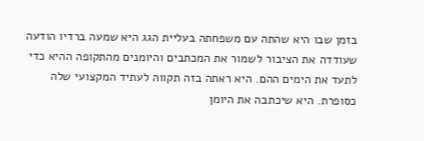בזמן שבו היא שהתה עם משפחתה בעליית הגג היא שמעה ברדיו הודעה שעודדה את הציבור לשמור את המכתבים והיומנים מהתקופה ההיא כדי לתעד את הימים ההם. היא ראתה בזה תקווה לעתיד המקצועי שלה כסופרת. היא שיכתבה את היומן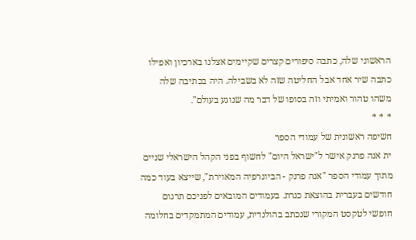הראשוני שלה, כתבה סיפורים קצרים שקיימים אצלנו בארכיון ואפילו כתבה שיר אחד אבל החליטה שזה לא בשבילה. היה בכתיבה שלה משהו טהור ואמיתי וזה בסופו של דבר מה שנוגע בעולם".
* * *
חשיפה ראשונית של עמודי הספר
ית אנה פרנק אישר ל"ישראל היום" לחשוף בפני הקהל הישראלי שניים מתוך עמודי הספר "אנה פרנק - הביוגרפיה המאוירת", שייצא בעוד כמה חודשים בעברית בהוצאת כנרת. בעמודים המובאים לפניכם תרגום חופשי לטקסט המקורי שנכתב בהולנדית, עמודים המתמקדים בחלומה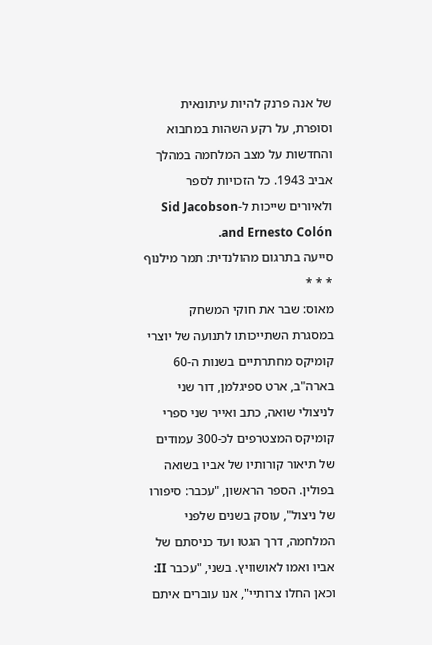של אנה פרנק להיות עיתונאית וסופרת, על רקע השהות במחבוא והחדשות על מצב המלחמה במהלך אביב 1943. כל הזכויות לספר ולאיורים שייכות ל-Sid Jacobson and Ernesto Colón.
סייעה בתרגום מהולנדית: תמר מילנוף
* * *
מאוס: שבר את חוקי המשחק
במסגרת השתייכותו לתנועה של יוצרי קומיקס מחתרתיים בשנות ה-60 בארה"ב, ארט ספיגלמן, דור שני לניצולי שואה, כתב ואייר שני ספרי קומיקס המצטרפים לכ-300 עמודים של תיאור קורותיו של אביו בשואה בפולין. הספר הראשון, "עכבר: סיפורו של ניצול", עוסק בשנים שלפני המלחמה, דרך הגטו ועד כניסתם של אביו ואמו לאושוויץ. בשני, "עכבר II: וכאן החלו צרותיי", אנו עוברים איתם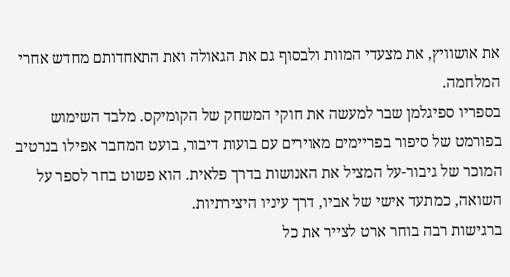את אושוויץ, את מצעדי המוות ולבסוף גם את הגאולה ואת התאחדותם מחדש אחרי המלחמה.
בספריו ספיגלמן שבר למעשה את חוקי המשחק של הקומיקס. מלבד השימוש בפורמט של סיפור בפריימים מאוירים עם בועות דיבור, בועט המחבר אפילו בנרטיב המוכר של גיבור-על המציל את האנושות בדרך פלאית. הוא פשוט בחר לספר על השואה, כמתעד אישי של אביו, דרך עיניו היצירתיות.
ברגישות רבה בוחר ארט לצייר את כל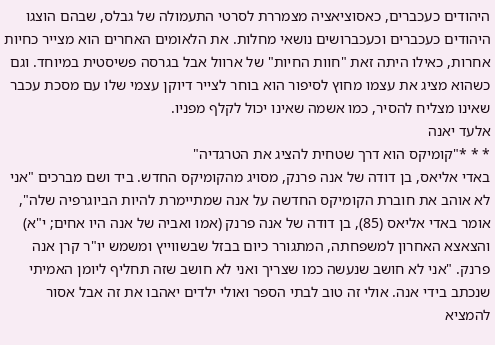היהודים כעכברים, כאסוציאציה מצמררת לסרטי התעמולה של גבלס, שבהם הוצגו היהודים כעכברים וכעכברושים נושאי מחלות. את הלאומים האחרים הוא מצייר כחיות אחרות, כאילו היתה זאת "חוות החיות" של ארוול אבל בגרסה פשיסטית במיוחד. וגם כשהוא מציג את עצמו מחוץ לסיפור הוא בוחר לצייר דיוקן עצמי שלו עם מסכת עכבר שאינו מצליח להסיר, כמו אשמה שאינו יכול לקלף מפניו.
אלעד יאנה
* * *"קומיקס הוא דרך שטחית להציג את הטרגדיה"
באדי אליאס, בן דודה של אנה פרנק, מסויג מהקומיקס החדש. ביד ושם מברכים "אני לא אוהב את חוברת הקומיקס החדשה על אנה שמתיימרת להיות הביוגרפיה שלה", אומר באדי אליאס (85), בן דודה של אנה פרנק (אמו ואביה של אנה היו אחים; י"א) והצאצא האחרון למשפחתה, המתגורר כיום בבזל שבשווייץ ומשמש יו"ר קרן אנה פרנק. "אני לא חושב שנעשה כמו שצריך ואני לא חושב שזה תחליף ליומן האמיתי שנכתב בידי אנה. אולי זה טוב לבתי הספר ואולי ילדים יאהבו את זה אבל אסור להמציא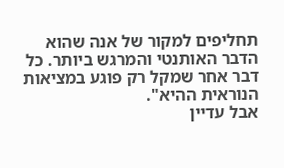תחליפים למקור של אנה שהוא הדבר האותנטי והמרגש ביותר. כל דבר אחר שמקל רק פוגע במציאות הנוראית ההיא".
אבל עדיין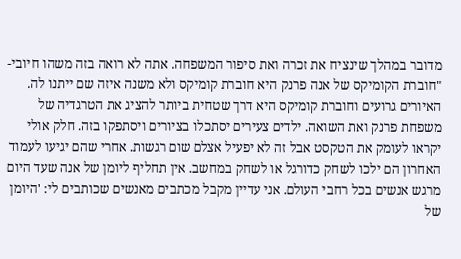מדובר במהלך שינציח את זכרה ואת סיפור המשפחה. אתה לא רואה בזה משהו חיובי-
"חוברת הקומיקס של אנה פרנק היא חוברת קומיקס ולא משנה איזה שם ייתנו לה. האיורים גרועים וחוברת קומיקס היא דרך שטחית ביותר להציג את הטרגדיה של משפחת פרנק ואת השואה. ילדים צעירים יסתכלו בציורים ויסתפקו בזה. חלק אולי יקראו לעומק את הטקסט אבל זה לא יפעיל אצלם שום רגשות. אחרי שהם יגיעו לעמוד האחרון הם ילכו לשחק כדורגל או לשחק במחשב. אין תחליף ליומן של אנה שעד היום מרגש אנשים בכל רחבי העולם. אני עדיין מקבל מכתבים מאנשים שכותבים לי: 'היומן של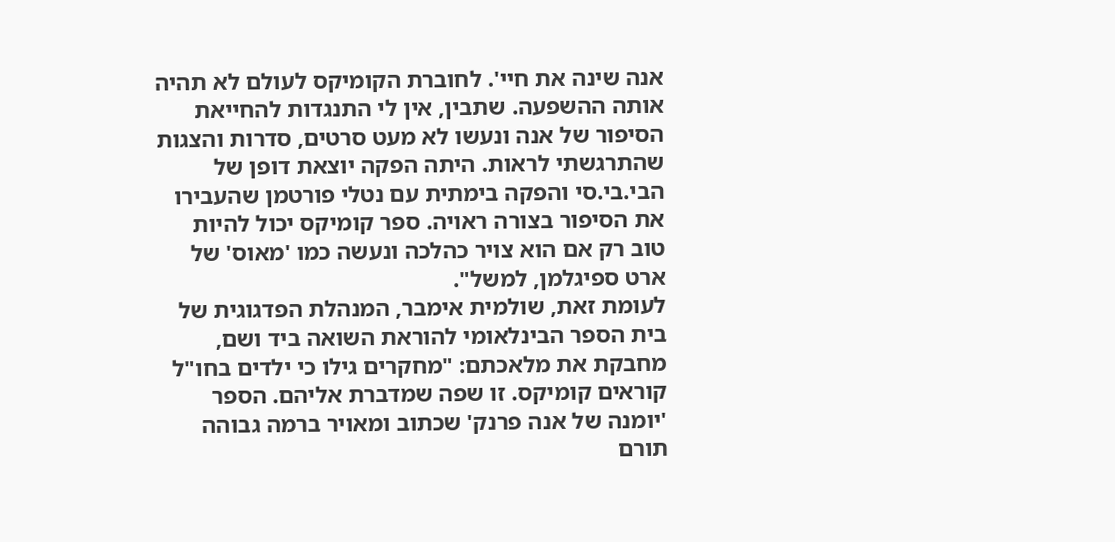אנה שינה את חיי'. לחוברת הקומיקס לעולם לא תהיה אותה ההשפעה. שתבין, אין לי התנגדות להחייאת הסיפור של אנה ונעשו לא מעט סרטים, סדרות והצגות שהתרגשתי לראות. היתה הפקה יוצאת דופן של הבי.בי.סי והפקה בימתית עם נטלי פורטמן שהעבירו את הסיפור בצורה ראויה. ספר קומיקס יכול להיות טוב רק אם הוא צויר כהלכה ונעשה כמו 'מאוס' של ארט ספיגלמן, למשל".
לעומת זאת, שולמית אימבר, המנהלת הפדגוגית של בית הספר הבינלאומי להוראת השואה ביד ושם, מחבקת את מלאכתם: "מחקרים גילו כי ילדים בחו"ל קוראים קומיקס. זו שפה שמדברת אליהם. הספר 'יומנה של אנה פרנק' שכתוב ומאויר ברמה גבוהה תורם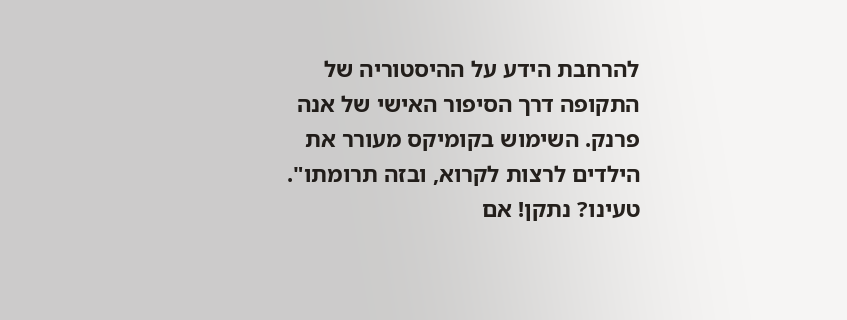להרחבת הידע על ההיסטוריה של התקופה דרך הסיפור האישי של אנה פרנק. השימוש בקומיקס מעורר את הילדים לרצות לקרוא, ובזה תרומתו".
טעינו? נתקן! אם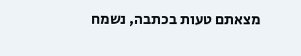מצאתם טעות בכתבה, נשמח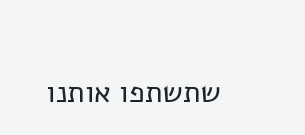שתשתפו אותנו